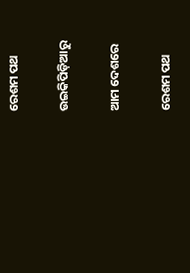ରେଶମ ପଥ

ଉଇକିପିଡ଼ିଆ‌ରୁ

ଆମ ଦେଶରେ

ରେଶମ ପଥ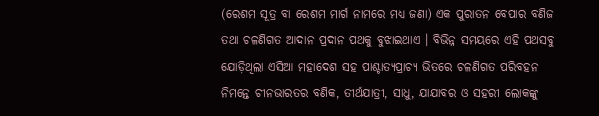(ରେଶମ ସୂତ୍ର ବା ରେଶମ ମାର୍ଗ ନାମରେ ମଧ୍ୟ ଜଣା) ଏକ ପୁରାତନ ବେପାର ବଣିଜ ତଥା ଚଳଣିଗତ ଆଦାନ ପ୍ରଦାନ ପଥକୁ ବୁଝାଇଥାଏ । ବିଭିନ୍ନ ସମୟରେ ଏହି ପଥସବୁ ଯୋଡ଼ିଥିଲା ଏସିଆ ମହାଦେଶ ସହ ପାଶ୍ଚାତ୍ୟପ୍ରାଚ୍ୟ ଭିତରେ ଚଳଣିଗତ ପରିବହନ ନିମନ୍ତେ ଚୀନଭାରତର ବଣିକ, ତୀର୍ଥଯାତ୍ରୀ, ସାଧୁ, ଯାଯାବର ଓ ସହରୀ ଲୋକଙ୍କୁ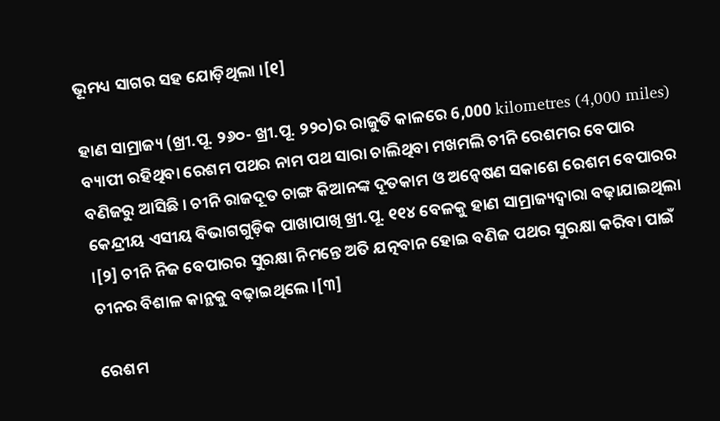ଭୂମଧ୍ୟ ସାଗର ସହ ଯୋଡ଼ିଥିଲା ।[୧]

ହାଣ ସାମ୍ରାଜ୍ୟ (ଖ୍ରୀ.ପୂ. ୨୬୦- ଖ୍ରୀ.ପୂ. ୨୨୦)ର ରାଜୁତି କାଳରେ 6,000 kilometres (4,000 miles) ବ୍ୟାପୀ ରହିଥିବା ରେଶମ ପଥର ନାମ ପଥ ସାରା ଚାଲିଥିବା ମଖମଲି ଚୀନି ରେଶମର ବେପାର ବଣିଜରୁ ଆସିଛି । ଚୀନି ରାଜଦୂତ ଚାଙ୍ଗ କିଆନଙ୍କ ଦୂତକାମ ଓ ଅନ୍ୱେଷଣ ସକାଶେ ରେଶମ ବେପାରର କେନ୍ଦ୍ରୀୟ ଏସୀୟ ବିଭାଗଗୁଡ଼ିକ ପାଖାପାଖି ଖ୍ରୀ.ପୂ. ୧୧୪ ବେଳକୁ ହାଣ ସାମ୍ରାଜ୍ୟଦ୍ୱାରା ବଢ଼ାଯାଇଥିଲା ।[୨] ଚୀନି ନିଜ ବେପାରର ସୁରକ୍ଷା ନିମନ୍ତେ ଅତି ଯତ୍ନବାନ ହୋଇ ବଣିଜ ପଥର ସୁରକ୍ଷା କରିବା ପାଇଁ ଚୀନର ବିଶାଳ କାନ୍ଥକୁ ବଢ଼ାଇଥିଲେ ।[୩]

ରେଶମ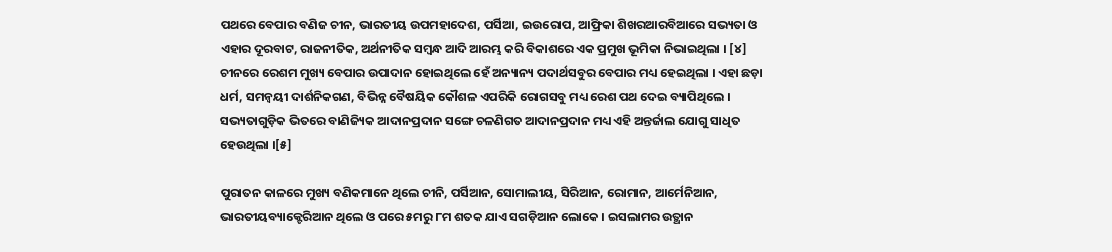ପଥରେ ବେପାର ବଣିଜ ଚୀନ, ଭାରତୀୟ ଉପମହାଦେଶ, ପର୍ସିଆ, ଇଉରୋପ, ଆଫ୍ରିକା ଶିଖରଆରବିଆରେ ସଭ୍ୟତା ଓ ଏହାର ଦୂରବାଟ, ରାଜନୀତିକ, ଅର୍ଥନୀତିକ ସମ୍ବନ୍ଧ ଆଦି ଆରମ୍ଭ କରି ବିକାଶରେ ଏକ ପ୍ରମୁଖ ଭୂମିକା ନିଭାଇଥିଲା । [୪] ଚୀନରେ ରେଶମ ମୁଖ୍ୟ ବେପାର ଉପାଦାନ ହୋଇଥିଲେ ହେଁ ଅନ୍ୟାନ୍ୟ ପଦାର୍ଥସବୁର ବେପାର ମଧ୍ୟ ହେଇଥିଲା । ଏହା ଛଡ଼ା ଧର୍ମ, ସମନ୍ୱୟୀ ଦାର୍ଶନିକଗଣ, ବିଭିନ୍ନ ବୈଷୟିକ କୌଶଳ ଏପରିକି ରୋଗସବୁ ମଧ୍ୟ ରେଶ ପଥ ଦେଇ ବ୍ୟାପିଥିଲେ । ସଭ୍ୟତାଗୁଡ଼ିକ ଭିତରେ ବାଣିଜ୍ୟିକ ଆଦାନପ୍ରଦାନ ସଙ୍ଗେ ଚଳଣିଗତ ଆଦାନପ୍ରଦାନ ମଧ୍ୟ ଏହି ଅନ୍ତର୍ଜାଲ ଯୋଗୁ ସାଧିତ ହେଉଥିଲା ।[୫]

ପୁରାତନ କାଳରେ ମୁଖ୍ୟ ବଣିକମାନେ ଥିଲେ ଚୀନି, ପର୍ସିଆନ, ସୋମାଲୀୟ, ସିରିଆନ, ରୋମାନ, ଆର୍ମେନିଆନ, ଭାରତୀୟବ୍ୟାକ୍ଟେରିଆନ ଥିଲେ ଓ ପରେ ୫ମରୁ ୮ମ ଶତକ ଯାଏ ସଗଡ଼ିଆନ ଲୋକେ । ଇସଲାମର ଉତ୍ଥାନ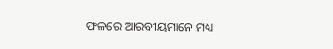ଫଳରେ ଆରବୀୟମାନେ ମଧ୍ୟ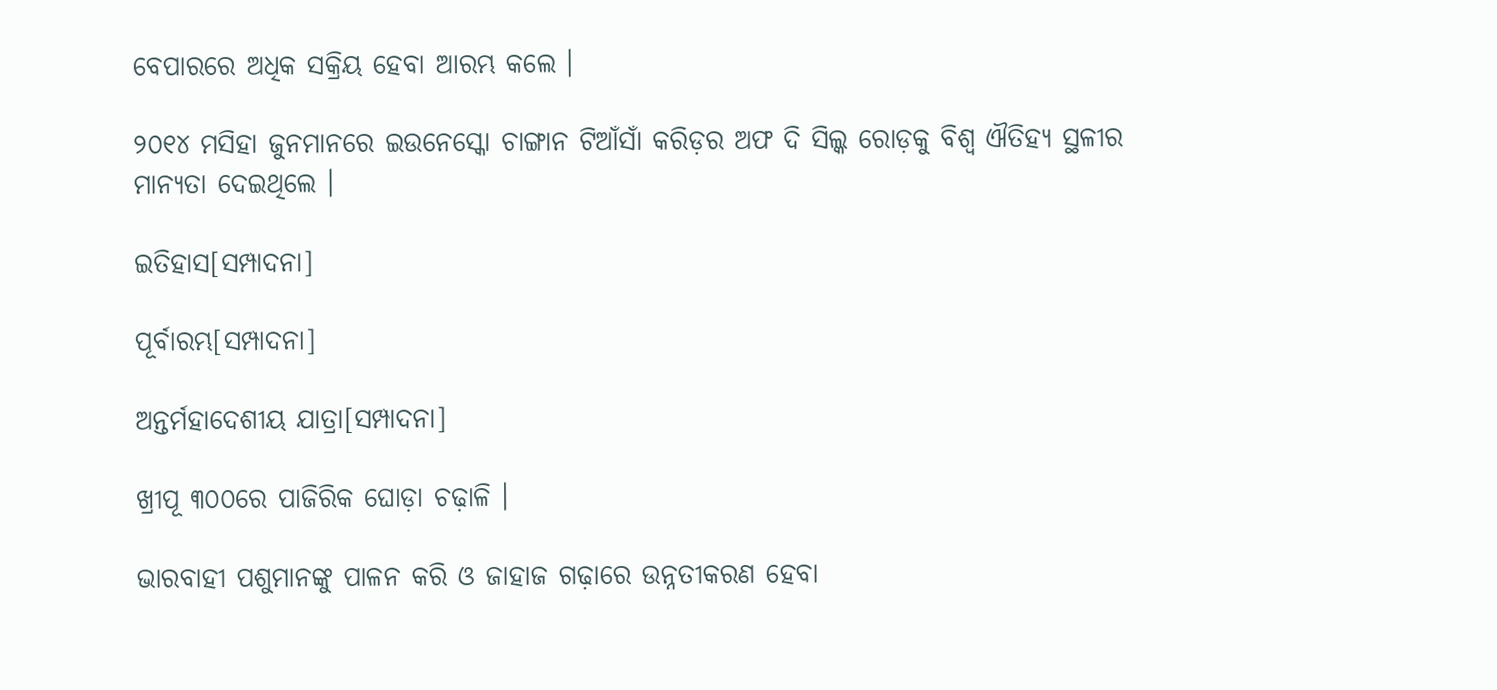ବେପାରରେ ଅଧିକ ସକ୍ରିୟ ହେବା ଆରମ୍ଭ କଲେ ।

୨୦୧୪ ମସିହା ଜୁନମାନରେ ଇଉନେସ୍କୋ ଚାଙ୍ଗାନ ଟିଆଁସାଁ କରିଡ଼ର ଅଫ ଦି ସିଲ୍କ ରୋଡ଼କୁ ବିଶ୍ୱ ଐତିହ୍ୟ ସ୍ଥଳୀର ମାନ୍ୟତା ଦେଇଥିଲେ ।

ଇତିହାସ[ସମ୍ପାଦନା]

ପୂର୍ବାରମ୍ଭ[ସମ୍ପାଦନା]

ଅନ୍ତର୍ମହାଦେଶୀୟ ଯାତ୍ରା[ସମ୍ପାଦନା]

ଖ୍ରୀପୂ ୩୦୦ରେ ପାଜିରିକ ଘୋଡ଼ା ଚଢ଼ାଳି ।

ଭାରବାହୀ ପଶୁମାନଙ୍କୁ ପାଳନ କରି ଓ ଜାହାଜ ଗଢ଼ାରେ ଉନ୍ନତୀକରଣ ହେବା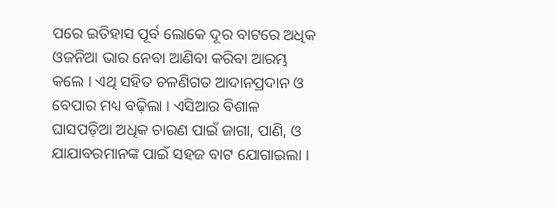ପରେ ଇତିହାସ ପୂର୍ବ ଲୋକେ ଦୂର ବାଟରେ ଅଧିକ ଓଜନିଆ ଭାର ନେବା ଆଣିବା କରିବା ଆରମ୍ଭ କଲେ । ଏଥି ସହିତ ଚଳଣିଗତ ଆଦାନପ୍ରଦାନ ଓ ବେପାର ମଧ୍ୟ ବଢ଼ିଲା । ଏସିଆର ବିଶାଳ ଘାସପଡ଼ିଆ ଅଧିକ ଚାରଣ ପାଇଁ ଜାଗା, ପାଣି, ଓ ଯାଯାବରମାନଙ୍କ ପାଇଁ ସହଜ ବାଟ ଯୋଗାଇଲା ।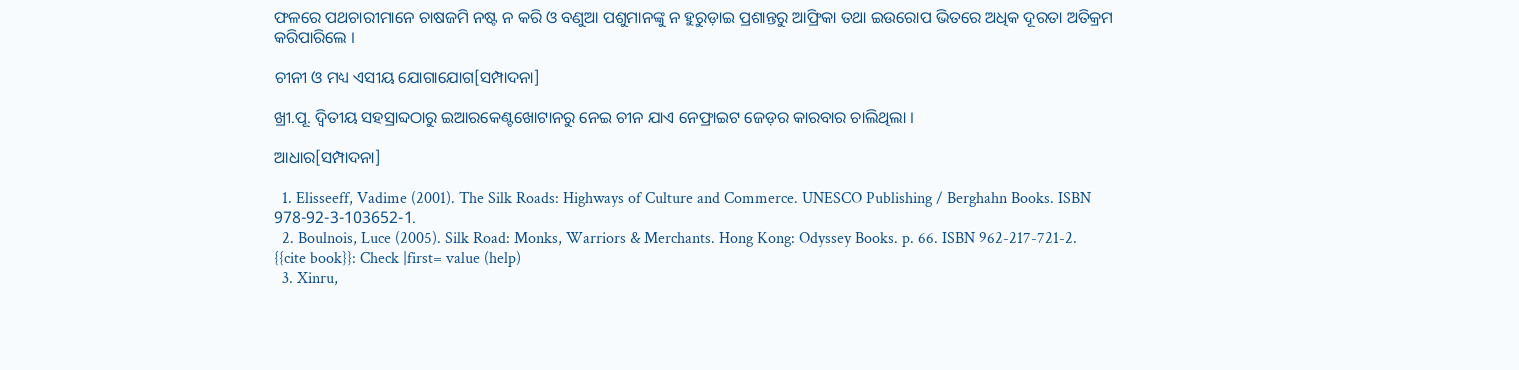ଫଳରେ ପଥଚାରୀମାନେ ଚାଷଜମି ନଷ୍ଟ ନ କରି ଓ ବଣୁଆ ପଶୁମାନଙ୍କୁ ନ ହୁରୁଡ଼ାଇ ପ୍ରଶାନ୍ତରୁ ଆଫ୍ରିକା ତଥା ଇଉରୋପ ଭିତରେ ଅଧିକ ଦୂରତା ଅତିକ୍ରମ କରିପାରିଲେ ।

ଚୀନୀ ଓ ମଧ୍ୟ ଏସୀୟ ଯୋଗାଯୋଗ[ସମ୍ପାଦନା]

ଖ୍ରୀ.ପୂ. ଦ୍ୱିତୀୟ ସହସ୍ରାବ୍ଦଠାରୁ ଇଆରକେଣ୍ଟଖୋଟାନରୁ ନେଇ ଚୀନ ଯାଏ ନେଫ୍ରାଇଟ ଜେଡ଼ର କାରବାର ଚାଲିଥିଲା ।

ଆଧାର[ସମ୍ପାଦନା]

  1. Elisseeff, Vadime (2001). The Silk Roads: Highways of Culture and Commerce. UNESCO Publishing / Berghahn Books. ISBN 978-92-3-103652-1.
  2. Boulnois, Luce (2005). Silk Road: Monks, Warriors & Merchants. Hong Kong: Odyssey Books. p. 66. ISBN 962-217-721-2. {{cite book}}: Check |first= value (help)
  3. Xinru,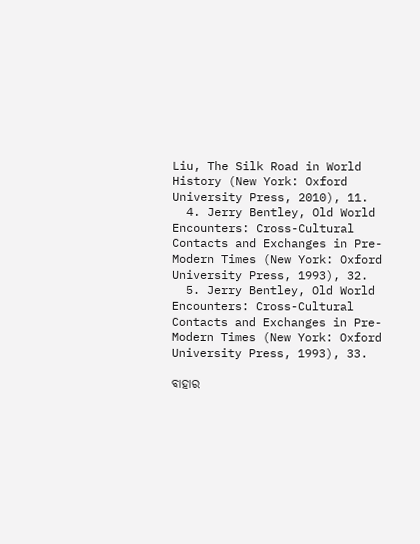Liu, The Silk Road in World History (New York: Oxford University Press, 2010), 11.
  4. Jerry Bentley, Old World Encounters: Cross-Cultural Contacts and Exchanges in Pre-Modern Times (New York: Oxford University Press, 1993), 32.
  5. Jerry Bentley, Old World Encounters: Cross-Cultural Contacts and Exchanges in Pre-Modern Times (New York: Oxford University Press, 1993), 33.

ବାହାର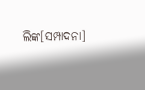ଲିଙ୍କ[ସମ୍ପାଦନା]